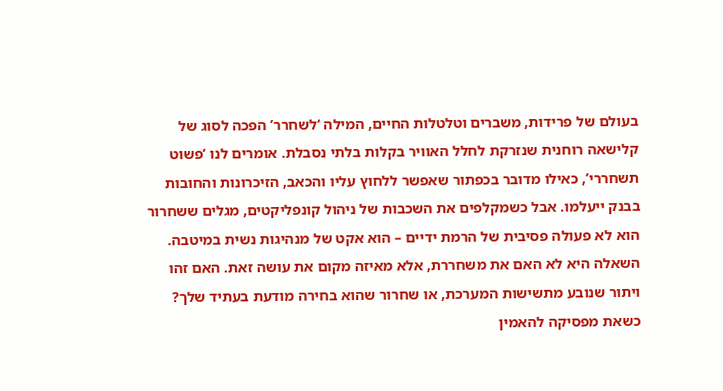בעולם של פרידות, משברים וטלטלות החיים, המילה ‘לשחרר’ הפכה לסוג של קלישאה רוחנית שנזרקת לחלל האוויר בקלות בלתי נסבלת. אומרים לנו ‘פשוט תשחררי’, כאילו מדובר בכפתור שאפשר ללחוץ עליו והכאב, הזיכרונות והחובות בבנק ייעלמו. אבל כשמקלפים את השכבות של ניהול קונפליקטים, מגלים ששחרור הוא לא פעולה פסיבית של הרמת ידיים – הוא אקט של מנהיגות נשית במיטבה.
השאלה היא לא האם את משחררת, אלא מאיזה מקום את עושה זאת. האם זהו ויתור שנובע מתשישות המערכת, או שחרור שהוא בחירה מודעת בעתיד שלך?
כשאת מפסיקה להאמין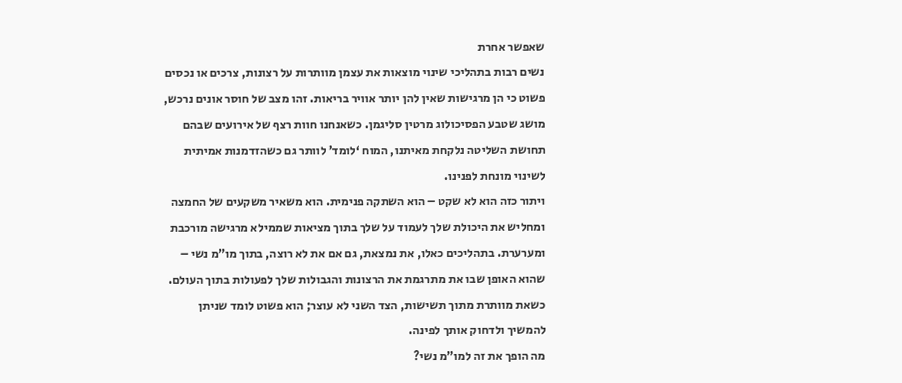שאפשר אחרת
נשים רבות בתהליכי שינוי מוצאות את עצמן מוותרות על רצונות, צרכים או נכסים פשוט כי הן מרגישות שאין להן יותר אוויר בריאות. זהו מצב של חוסר אונים נרכש, מושג שטבע הפסיכולוג מרטין סליגמן. כשאנחנו חוות רצף של אירועים שבהם תחושת השליטה נלקחת מאיתנו, המוח ‘לומד’ לוותר גם כשהזדמנות אמיתית לשינוי מונחת לפנינו.
ויתור כזה הוא לא שקט – הוא השתקה פנימית. הוא משאיר משקעים של החמצה ומחליש את היכולת שלך לעמוד על שלך בתוך מציאות שממילא מרגישה מורכבת ומערערת. בתהליכים כאלו, את נמצאת, גם אם את לא רוצה, בתוך מו”מ נשי – שהוא האופן שבו את מתרגמת את הרצונות והגבולות שלך לפעולות בתוך העולם. כשאת מוותרת מתוך תשישות, הצד השני לא עוצר; הוא פשוט לומד שניתן להמשיך ולדחוק אותך לפינה.
מה הופך את זה למו”מ נשי?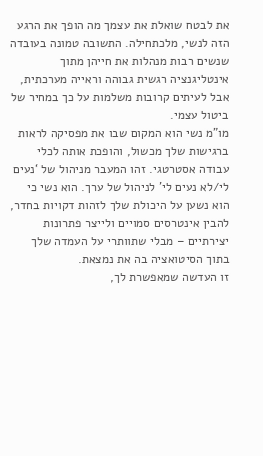את לבטח שואלת את עצמך מה הופך את הרגע הזה לנשי, מלכתחילה. התשובה טמונה בעובדה שנשים רבות מנהלות את חייהן מתוך אינטליגנציה רגשית גבוהה וראייה מערכתית, אבל לעיתים קרובות משלמות על כך במחיר של ביטול עצמי.
מו”מ נשי הוא המקום שבו את מפסיקה לראות ברגישות שלך מכשול, והופכת אותה לכלי עבודה אסטרטגי. זהו המעבר מניהול של ‘נעים לי/לא נעים לי’ לניהול של ערך. הוא נשי כי הוא נשען על היכולת שלך לזהות דקויות בחדר, להבין אינטרסים סמויים ולייצר פתרונות יצירתיים – מבלי שתוותרי על העמדה שלך בתוך הסיטואציה בה את נמצאת.
זו העדשה שמאפשרת לך,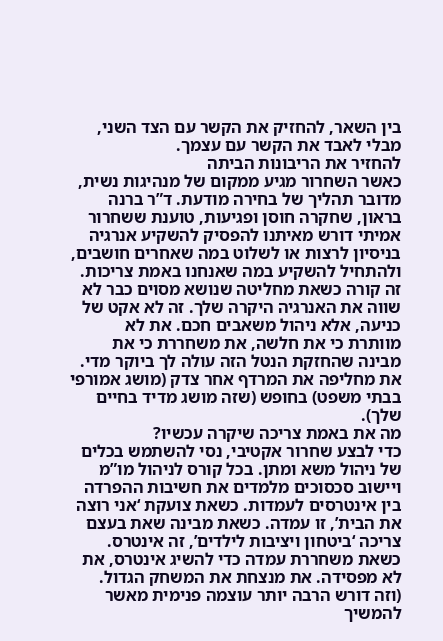בין השאר, להחזיק את הקשר עם הצד השני, מבלי לאבד את הקשר עם עצמך.
להחזיר את הריבונות הביתה
כאשר השחרור מגיע ממקום של מנהיגות נשית, מדובר תהליך של בחירה מודעת. ד”ר ברנה בראון, שחקרה חוסן ופגיעות, טוענת ששחרור אמיתי דורש מאיתנו להפסיק להשקיע אנרגיה בניסיון לרצות או לשלוט במה שאחרים חושבים, ולהתחיל להשקיע במה שאנחנו באמת צריכות.
זה קורה כשאת מחליטה שנושא מסוים כבר לא שווה את האנרגיה היקרה שלך. זה לא אקט של כניעה, אלא ניהול משאבים חכם. את לא מוותרת כי את חלשה, את משחררת כי את מבינה שהחזקת הנטל הזה עולה לך ביוקר מדי. את מחליפה את המרדף אחר צדק (מושג אמורפי בבתי משפט) בחופש (שזה מושג מדיד בחיים שלך).
מה את באמת צריכה שיקרה עכשיו?
כדי לבצע שחרור אקטיבי, נסי להשתמש בכלים של ניהול משא ומתן. בכל קורס לניהול מו”מ ויישוב סכסוכים מלמדים את חשיבות ההפרדה בין אינטרסים לעמדות. כשאת צועקת ‘אני רוצה את הבית’, זו עמדה. כשאת מבינה שאת בעצם צריכה ‘ביטחון ויציבות לילדים’, זה אינטרס.
כשאת משחררת עמדה כדי להשיג אינטרס, את לא מפסידה. את מנצחת את המשחק הגדול. (וזה דורש הרבה יותר עוצמה פנימית מאשר להמשיך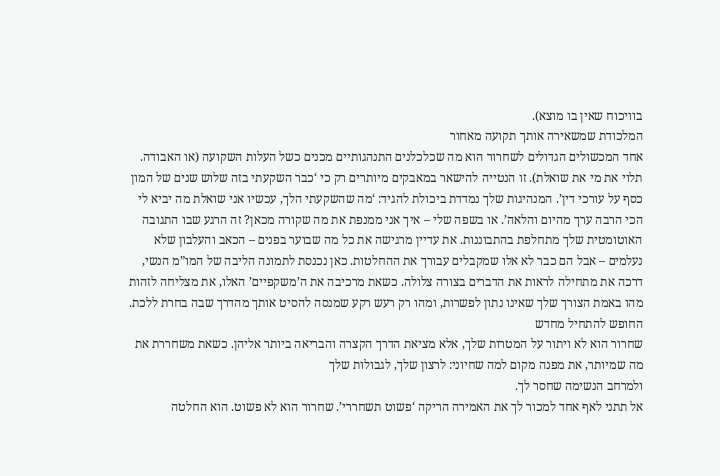בוויכוח שאין בו מוצא).
המלכודת שמשאירה אותך תקועה מאחור
אחד המכשולים הגדולים לשחרור הוא מה שכלכלנים התנהגותיים מכנים כשל העלות השקועה (או האבודה. תלוי את מי את שואלת). זו הנטייה להישאר במאבקים מיותרים רק כי ‘כבר השקעתי בזה שלוש שנים של המון כסף על עורכי דין’. המנהיגות שלך נמדדת ביכולת להגיד: ‘מה שהשקעתי הלך, עכשיו אני שואלת מה יביא לי הכי הרבה ערך מהיום והלאה’. או בשפה שלי – איך אני ממנפת את מה שקורה מכאן? זה הרגע שבו התגובה האוטומטית שלך מתחלפת בהתבוננות. את עדיין מרגישה את כל מה שבוער בפנים – הכאב והעלבון שלא נעלמים – אבל הם כבר לא אלו שמקבלים עבורך את ההחלטות. כאן נכנסת לתמונה הליבה של המו”מ הנשי, דרכה את מתחילה לראות את הדברים בצורה צלולה. כשאת מרכיבה את ה’משקפיים’ האלו, את מצליחה לזהות מהו באמת הצורך שלך שאינו נתון לפשרות, ומהו רק רעש רקע שמנסה להסיט אותך מהדרך שבה בחרת ללכת.
החופש להתחיל מחדש
שחרור הוא לא ויתור על המטרות שלך, אלא מציאת הדרך הקצרה והבריאה ביותר אליהן. כשאת משחררת את מה שמיותר, את מפנה מקום למה שחיוני: לרצון שלך, לגבולות שלך
ולמרחב הנשימה שחסר לך.
אל תתני לאף אחד למכור לך את האמירה הריקה ‘פשוט תשחררי’. שחרור הוא לא פשוט. הוא החלטה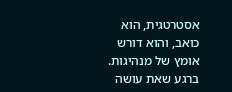אסטרטגית, הוא כואב, והוא דורש אומץ של מנהיגות.
ברגע שאת עושה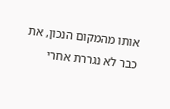אותו מהמקום הנכון, את כבר לא נגררת אחרי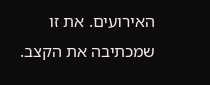האירועים. את זו שמכתיבה את הקצב.